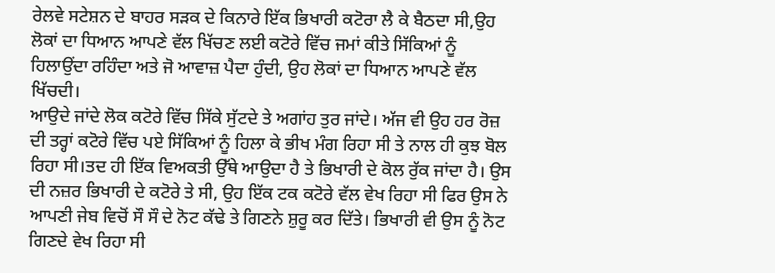ਰੇਲਵੇ ਸਟੇਸ਼ਨ ਦੇ ਬਾਹਰ ਸੜਕ ਦੇ ਕਿਨਾਰੇ ਇੱਕ ਭਿਖਾਰੀ ਕਟੋਰਾ ਲੈ ਕੇ ਬੈਠਦਾ ਸੀ,ਉਹ ਲੋਕਾਂ ਦਾ ਧਿਆਨ ਆਪਣੇ ਵੱਲ ਖਿੱਚਣ ਲਈ ਕਟੋਰੇ ਵਿੱਚ ਜਮਾਂ ਕੀਤੇ ਸਿੱਕਿਆਂ ਨੂੰ ਹਿਲਾਉਂਦਾ ਰਹਿੰਦਾ ਅਤੇ ਜੋ ਆਵਾਜ਼ ਪੈਦਾ ਹੁੰਦੀ, ਉਹ ਲੋਕਾਂ ਦਾ ਧਿਆਨ ਆਪਣੇ ਵੱਲ ਖਿੱਚਦੀ।
ਆਉਦੇ ਜਾਂਦੇ ਲੋਕ ਕਟੋਰੇ ਵਿੱਚ ਸਿੱਕੇ ਸੁੱਟਦੇ ਤੇ ਅਗਾਂਹ ਤੁਰ ਜਾਂਦੇ। ਅੱਜ ਵੀ ਉਹ ਹਰ ਰੋਜ਼ ਦੀ ਤਰ੍ਹਾਂ ਕਟੋਰੇ ਵਿੱਚ ਪਏ ਸਿੱਕਿਆਂ ਨੂੰ ਹਿਲਾ ਕੇ ਭੀਖ ਮੰਗ ਰਿਹਾ ਸੀ ਤੇ ਨਾਲ ਹੀ ਕੁਝ ਬੋਲ ਰਿਹਾ ਸੀ।ਤਦ ਹੀ ਇੱਕ ਵਿਅਕਤੀ ਉੱਥੇ ਆਉਦਾ ਹੈ ਤੇ ਭਿਖਾਰੀ ਦੇ ਕੋਲ ਰੁੱਕ ਜਾਂਦਾ ਹੈ। ਉਸ ਦੀ ਨਜ਼ਰ ਭਿਖਾਰੀ ਦੇ ਕਟੋਰੇ ਤੇ ਸੀ, ਉਹ ਇੱਕ ਟਕ ਕਟੋਰੇ ਵੱਲ ਵੇਖ ਰਿਹਾ ਸੀ ਫਿਰ ਉਸ ਨੇ ਆਪਣੀ ਜੇਬ ਵਿਚੋਂ ਸੌ ਸੌ ਦੇ ਨੋਟ ਕੱਢੇ ਤੇ ਗਿਣਨੇ ਸ਼ੁਰੂ ਕਰ ਦਿੱਤੇ। ਭਿਖਾਰੀ ਵੀ ਉਸ ਨੂੰ ਨੋਟ ਗਿਣਦੇ ਵੇਖ ਰਿਹਾ ਸੀ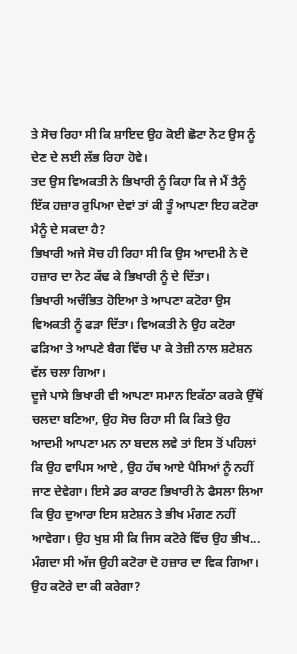ਤੇ ਸੋਚ ਰਿਹਾ ਸੀ ਕਿ ਸ਼ਾਇਦ ਉਹ ਕੋਈ ਛੋਟਾ ਨੋਟ ਉਸ ਨੂੰ ਦੇਣ ਦੇ ਲਈ ਲੱਭ ਰਿਹਾ ਹੋਵੇ।
ਤਦ ਉਸ ਵਿਅਕਤੀ ਨੇ ਭਿਖਾਰੀ ਨੂੰ ਕਿਹਾ ਕਿ ਜੇ ਮੈਂ ਤੈਨੂੰ ਇੱਕ ਹਜ਼ਾਰ ਰੁਪਿਆ ਦੇਵਾਂ ਤਾਂ ਕੀ ਤੂੰ ਆਪਣਾ ਇਹ ਕਟੋਰਾ ਮੈਨੂੰ ਦੇ ਸਕਦਾ ਹੈ?
ਭਿਖਾਰੀ ਅਜੇ ਸੋਚ ਹੀ ਰਿਹਾ ਸੀ ਕਿ ਉਸ ਆਦਮੀ ਨੇ ਦੋ ਹਜ਼ਾਰ ਦਾ ਨੋਟ ਕੱਢ ਕੇ ਭਿਖਾਰੀ ਨੂੰ ਦੇ ਦਿੱਤਾ।
ਭਿਖਾਰੀ ਅਚੰਭਿਤ ਹੋਇਆ ਤੇ ਆਪਣਾ ਕਟੋਰਾ ਉਸ ਵਿਅਕਤੀ ਨੂੰ ਫੜਾ ਦਿੱਤਾ। ਵਿਅਕਤੀ ਨੇ ਉਹ ਕਟੋਰਾ ਫੜਿਆ ਤੇ ਆਪਣੇ ਬੈਗ ਵਿੱਚ ਪਾ ਕੇ ਤੇਜ਼ੀ ਨਾਲ ਸ਼ਟੇਸ਼ਨ ਵੱਲ ਚਲਾ ਗਿਆ।
ਦੂਜੇ ਪਾਸੇ ਭਿਖਾਰੀ ਵੀ ਆਪਣਾ ਸਮਾਨ ਇਕੱਠਾ ਕਰਕੇ ਉੱਥੋਂ ਚਲਦਾ ਬਣਿਆ, ਉਹ ਸੋਚ ਰਿਹਾ ਸੀ ਕਿ ਕਿਤੇ ਉਹ ਆਦਮੀ ਆਪਣਾ ਮਨ ਨਾ ਬਦਲ ਲਵੇ ਤਾਂ ਇਸ ਤੋਂ ਪਹਿਲਾਂ ਕਿ ਉਹ ਵਾਪਿਸ ਆਏ , ਉਹ ਹੱਥ ਆਏ ਪੈਸਿਆਂ ਨੂੰ ਨਹੀਂ ਜਾਣ ਦੇਵੇਗਾ। ਇਸੇ ਡਰ ਕਾਰਣ ਭਿਖਾਰੀ ਨੇ ਫੈਸਲਾ ਲਿਆ ਕਿ ਉਹ ਦੁਆਰਾ ਇਸ ਸ਼ਟੇਸ਼ਨ ਤੇ ਭੀਖ ਮੰਗਣ ਨਹੀਂ ਆਵੇਗਾ। ਉਹ ਖੁਸ਼ ਸੀ ਕਿ ਜਿਸ ਕਟੋਰੇ ਵਿੱਚ ਉਹ ਭੀਖ...
ਮੰਗਦਾ ਸੀ ਅੱਜ ਉਹੀ ਕਟੋਰਾ ਦੋ ਹਜ਼ਾਰ ਦਾ ਵਿਕ ਗਿਆ। ਉਹ ਕਟੋਰੇ ਦਾ ਕੀ ਕਰੇਗਾ?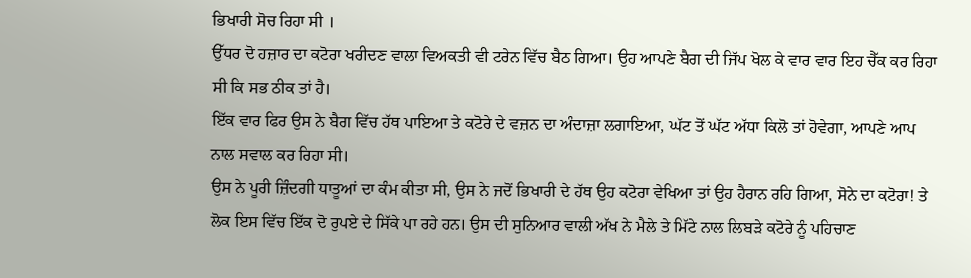ਭਿਖਾਰੀ ਸੋਚ ਰਿਹਾ ਸੀ ।
ਉੱਧਰ ਦੋ ਹਜ਼ਾਰ ਦਾ ਕਟੋਰਾ ਖਰੀਦਣ ਵਾਲਾ ਵਿਅਕਤੀ ਵੀ ਟਰੇਨ ਵਿੱਚ ਬੈਠ ਗਿਆ। ਉਹ ਆਪਣੇ ਬੈਗ ਦੀ ਜਿੱਪ ਖੋਲ ਕੇ ਵਾਰ ਵਾਰ ਇਹ ਚੈੱਕ ਕਰ ਰਿਹਾ ਸੀ ਕਿ ਸਭ ਠੀਕ ਤਾਂ ਹੈ।
ਇੱਕ ਵਾਰ ਫਿਰ ਉਸ ਨੇ ਬੈਗ ਵਿੱਚ ਹੱਥ ਪਾਇਆ ਤੇ ਕਟੋਰੇ ਦੇ ਵਜ਼ਨ ਦਾ ਅੰਦਾਜ਼ਾ ਲਗਾਇਆ, ਘੱਟ ਤੋਂ ਘੱਟ ਅੱਧਾ ਕਿਲੋ ਤਾਂ ਹੋਵੇਗਾ, ਆਪਣੇ ਆਪ ਨਾਲ ਸਵਾਲ ਕਰ ਰਿਹਾ ਸੀ।
ਉਸ ਨੇ ਪੂਰੀ ਜ਼ਿੰਦਗੀ ਧਾਤੂਆਂ ਦਾ ਕੰਮ ਕੀਤਾ ਸੀ, ਉਸ ਨੇ ਜਦੋਂ ਭਿਖਾਰੀ ਦੇ ਹੱਥ ਉਹ ਕਟੋਰਾ ਵੇਖਿਆ ਤਾਂ ਉਹ ਹੈਰਾਨ ਰਹਿ ਗਿਆ, ਸੋਨੇ ਦਾ ਕਟੋਰਾ! ਤੇ ਲੋਕ ਇਸ ਵਿੱਚ ਇੱਕ ਦੋ ਰੁਪਏ ਦੇ ਸਿੱਕੇ ਪਾ ਰਹੇ ਹਨ। ਉਸ ਦੀ ਸੁਨਿਆਰ ਵਾਲੀ ਅੱਖ ਨੇ ਮੈਲੇ ਤੇ ਮਿੱਟੇ ਨਾਲ ਲਿਬੜੇ ਕਟੋਰੇ ਨੂੰ ਪਹਿਚਾਣ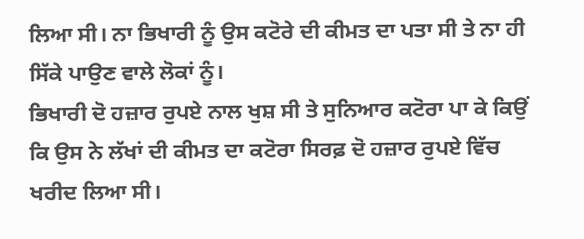ਲਿਆ ਸੀ। ਨਾ ਭਿਖਾਰੀ ਨੂੰ ਉਸ ਕਟੋਰੇ ਦੀ ਕੀਮਤ ਦਾ ਪਤਾ ਸੀ ਤੇ ਨਾ ਹੀ ਸਿੱਕੇ ਪਾਉਣ ਵਾਲੇ ਲੋਕਾਂ ਨੂੰ।
ਭਿਖਾਰੀ ਦੋ ਹਜ਼ਾਰ ਰੁਪਏ ਨਾਲ ਖੁਸ਼ ਸੀ ਤੇ ਸੁਨਿਆਰ ਕਟੋਰਾ ਪਾ ਕੇ ਕਿਉਂ ਕਿ ਉਸ ਨੇ ਲੱਖਾਂ ਦੀ ਕੀਮਤ ਦਾ ਕਟੋਰਾ ਸਿਰਫ਼ ਦੋ ਹਜ਼ਾਰ ਰੁਪਏ ਵਿੱਚ ਖਰੀਦ ਲਿਆ ਸੀ।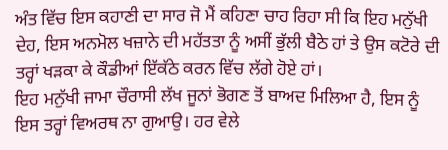ਅੰਤ ਵਿੱਚ ਇਸ ਕਹਾਣੀ ਦਾ ਸਾਰ ਜੋ ਮੈਂ ਕਹਿਣਾ ਚਾਹ ਰਿਹਾ ਸੀ ਕਿ ਇਹ ਮਨੁੱਖੀ ਦੇਹ, ਇਸ ਅਨਮੋਲ ਖਜ਼ਾਨੇ ਦੀ ਮਹੱਤਤਾ ਨੂੰ ਅਸੀਂ ਭੁੱਲੀ ਬੈਠੇ ਹਾਂ ਤੇ ਉਸ ਕਟੋਰੇ ਦੀ ਤਰ੍ਹਾਂ ਖੜਕਾ ਕੇ ਕੌਡੀਆਂ ਇੱਕੱਠੇ ਕਰਨ ਵਿੱਚ ਲੱਗੇ ਹੋਏ ਹਾਂ।
ਇਹ ਮਨੁੱਖੀ ਜਾਮਾ ਚੌਰਾਸੀ ਲੱਖ ਜੂਨਾਂ ਭੋਗਣ ਤੋਂ ਬਾਅਦ ਮਿਲਿਆ ਹੈ, ਇਸ ਨੂੰ ਇਸ ਤਰ੍ਹਾਂ ਵਿਅਰਥ ਨਾ ਗੁਆਉ। ਹਰ ਵੇਲੇ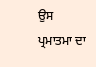ਉਸ ਪ੍ਰਮਾਤਮਾ ਦਾ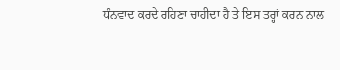ਧੰਨਵਾਦ ਕਰਦੇ ਰਹਿਣਾ ਚਾਹੀਦਾ ਹੈ ਤੇ ਇਸ ਤਰ੍ਹਾਂ ਕਰਨ ਨਾਲ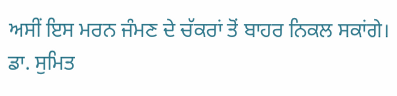ਅਸੀਂ ਇਸ ਮਰਨ ਜੰਮਣ ਦੇ ਚੱਕਰਾਂ ਤੋਂ ਬਾਹਰ ਨਿਕਲ ਸਕਾਂਗੇ।
ਡਾ. ਸੁਮਿਤ